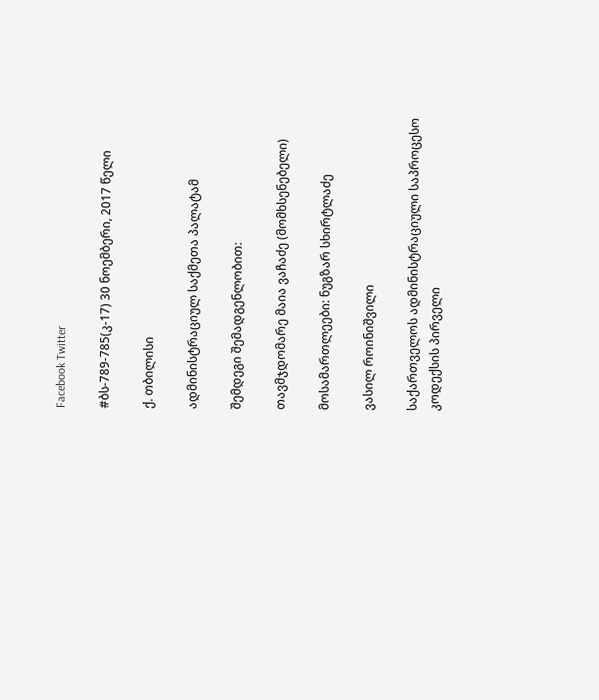Facebook Twitter

#ბს-789-785(კ-17) 30 ნოემბერი, 2017 წელი

ქ. თბილისი

ადმინისტრაციულ საქმეთა პალატამ

შემდეგი შემადგენლობით:

თავმჯდომარე მაია ვაჩაძე (მომხსენებელი)

მოსამართლეები: ნუგზარ სხირტლაძე

ვასილ როინიშვილი

საქართველოს ადმინისტრაციული საპროცესო კოდექსის პირველი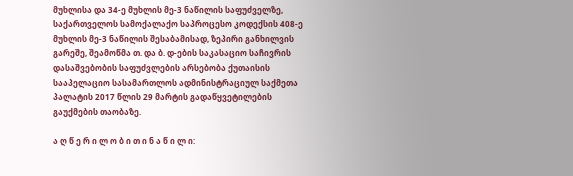მუხლისა და 34-ე მუხლის მე-3 ნაწილის საფუძველზე, საქართველოს სამოქალაქო საპროცესო კოდექსის 408-ე მუხლის მე-3 ნაწილის შესაბამისად, ზეპირი განხილვის გარეშე, შეამოწმა თ. და ბ. დ-ების საკასაციო საჩივრის დასაშვებობის საფუძვლების არსებობა ქუთაისის სააპელაციო სასამართლოს ადმინისტრაციულ საქმეთა პალატის 2017 წლის 29 მარტის გადაწყვეტილების გაუქმების თაობაზე.

ა ღ წ ე რ ი ლ ო ბ ი თ ი ნ ა წ ი ლ ი: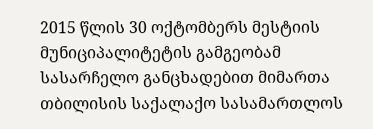2015 წლის 30 ოქტომბერს მესტიის მუნიციპალიტეტის გამგეობამ სასარჩელო განცხადებით მიმართა თბილისის საქალაქო სასამართლოს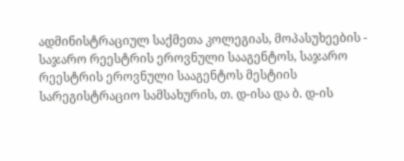ადმინისტრაციულ საქმეთა კოლეგიას, მოპასუხეების - საჯარო რეესტრის ეროვნული სააგენტოს, საჯარო რეესტრის ეროვნული სააგენტოს მესტიის სარეგისტრაციო სამსახურის, თ. დ-ისა და ბ. დ-ის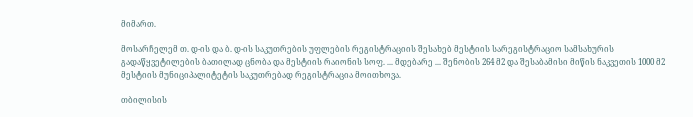მიმართ.

მოსარჩელემ თ. დ-ის და ბ. დ-ის საკუთრების უფლების რეგისტრაციის შესახებ მესტიის სარეგისტრაციო სამსახურის გადაწყვეტილების ბათილად ცნობა და მესტიის რაიონის სოფ. ... მდებარე ... შენობის 264 მ2 და შესაბამისი მიწის ნაკვეთის 1000 მ2 მესტიის მუნიციპალიტეტის საკუთრებად რეგისტრაცია მოითხოვა.

თბილისის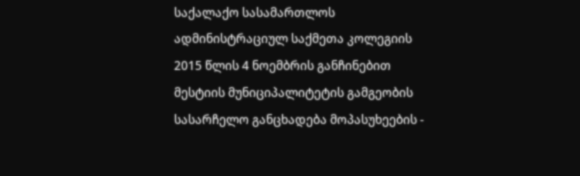საქალაქო სასამართლოს ადმინისტრაციულ საქმეთა კოლეგიის 2015 წლის 4 ნოემბრის განჩინებით მესტიის მუნიციპალიტეტის გამგეობის სასარჩელო განცხადება მოპასუხეების -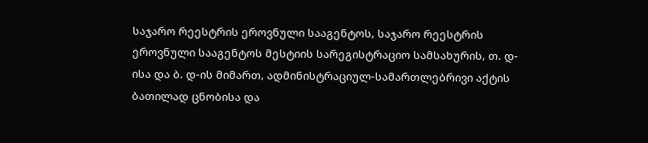საჯარო რეესტრის ეროვნული სააგენტოს, საჯარო რეესტრის ეროვნული სააგენტოს მესტიის სარეგისტრაციო სამსახურის, თ. დ-ისა და ბ. დ-ის მიმართ, ადმინისტრაციულ-სამართლებრივი აქტის ბათილად ცნობისა და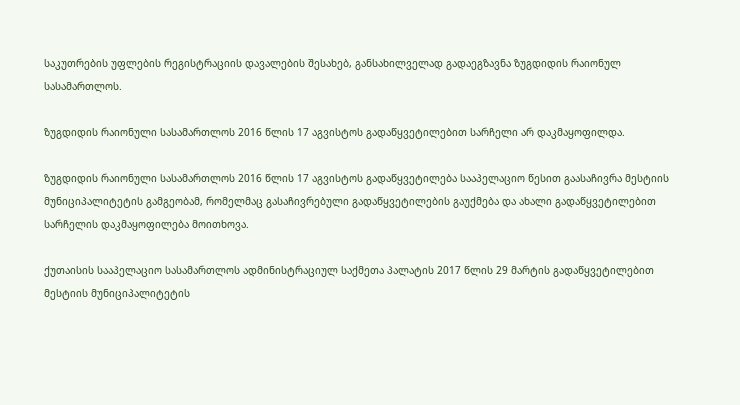საკუთრების უფლების რეგისტრაციის დავალების შესახებ, განსახილველად გადაეგზავნა ზუგდიდის რაიონულ სასამართლოს.

ზუგდიდის რაიონული სასამართლოს 2016 წლის 17 აგვისტოს გადაწყვეტილებით სარჩელი არ დაკმაყოფილდა.

ზუგდიდის რაიონული სასამართლოს 2016 წლის 17 აგვისტოს გადაწყვეტილება სააპელაციო წესით გაასაჩივრა მესტიის მუნიციპალიტეტის გამგეობამ, რომელმაც გასაჩივრებული გადაწყვეტილების გაუქმება და ახალი გადაწყვეტილებით სარჩელის დაკმაყოფილება მოითხოვა.

ქუთაისის სააპელაციო სასამართლოს ადმინისტრაციულ საქმეთა პალატის 2017 წლის 29 მარტის გადაწყვეტილებით მესტიის მუნიციპალიტეტის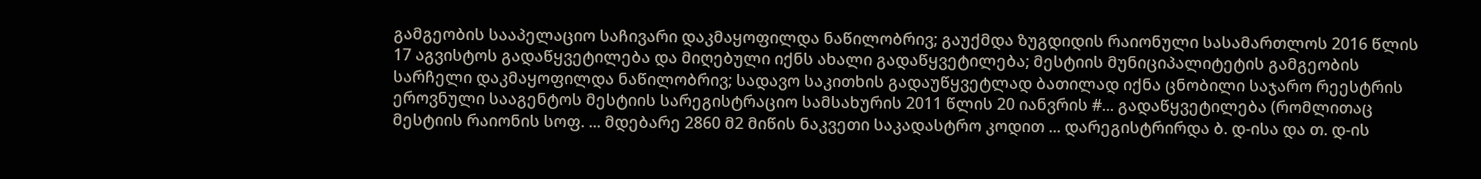გამგეობის სააპელაციო საჩივარი დაკმაყოფილდა ნაწილობრივ; გაუქმდა ზუგდიდის რაიონული სასამართლოს 2016 წლის 17 აგვისტოს გადაწყვეტილება და მიღებული იქნს ახალი გადაწყვეტილება; მესტიის მუნიციპალიტეტის გამგეობის სარჩელი დაკმაყოფილდა ნაწილობრივ; სადავო საკითხის გადაუწყვეტლად ბათილად იქნა ცნობილი საჯარო რეესტრის ეროვნული სააგენტოს მესტიის სარეგისტრაციო სამსახურის 2011 წლის 20 იანვრის #... გადაწყვეტილება (რომლითაც მესტიის რაიონის სოფ. ... მდებარე 2860 მ2 მიწის ნაკვეთი საკადასტრო კოდით ... დარეგისტრირდა ბ. დ-ისა და თ. დ-ის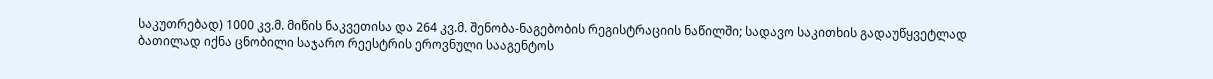საკუთრებად) 1000 კვ.მ. მიწის ნაკვეთისა და 264 კვ.მ. შენობა-ნაგებობის რეგისტრაციის ნაწილში; სადავო საკითხის გადაუწყვეტლად ბათილად იქნა ცნობილი საჯარო რეესტრის ეროვნული სააგენტოს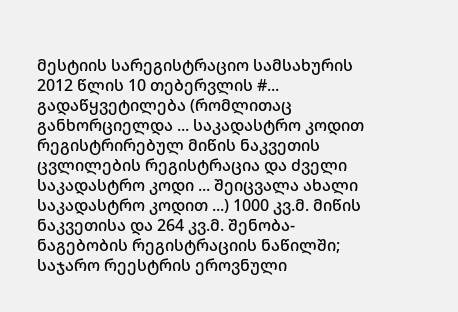მესტიის სარეგისტრაციო სამსახურის 2012 წლის 10 თებერვლის #... გადაწყვეტილება (რომლითაც განხორციელდა ... საკადასტრო კოდით რეგისტრირებულ მიწის ნაკვეთის ცვლილების რეგისტრაცია და ძველი საკადასტრო კოდი ... შეიცვალა ახალი საკადასტრო კოდით ...) 1000 კვ.მ. მიწის ნაკვეთისა და 264 კვ.მ. შენობა-ნაგებობის რეგისტრაციის ნაწილში; საჯარო რეესტრის ეროვნული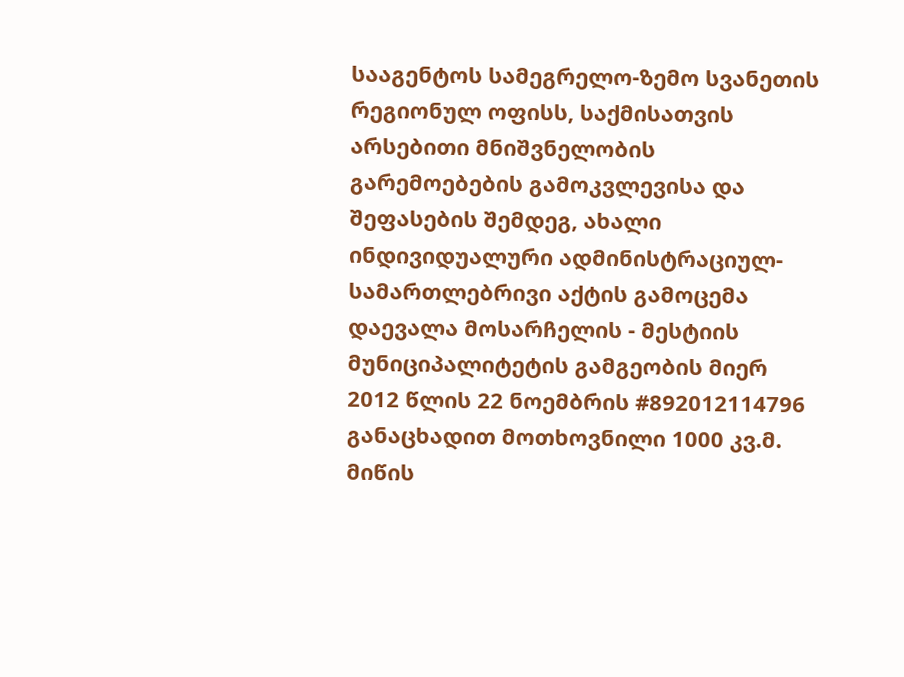სააგენტოს სამეგრელო-ზემო სვანეთის რეგიონულ ოფისს, საქმისათვის არსებითი მნიშვნელობის გარემოებების გამოკვლევისა და შეფასების შემდეგ, ახალი ინდივიდუალური ადმინისტრაციულ-სამართლებრივი აქტის გამოცემა დაევალა მოსარჩელის - მესტიის მუნიციპალიტეტის გამგეობის მიერ 2012 წლის 22 ნოემბრის #892012114796 განაცხადით მოთხოვნილი 1000 კვ.მ. მიწის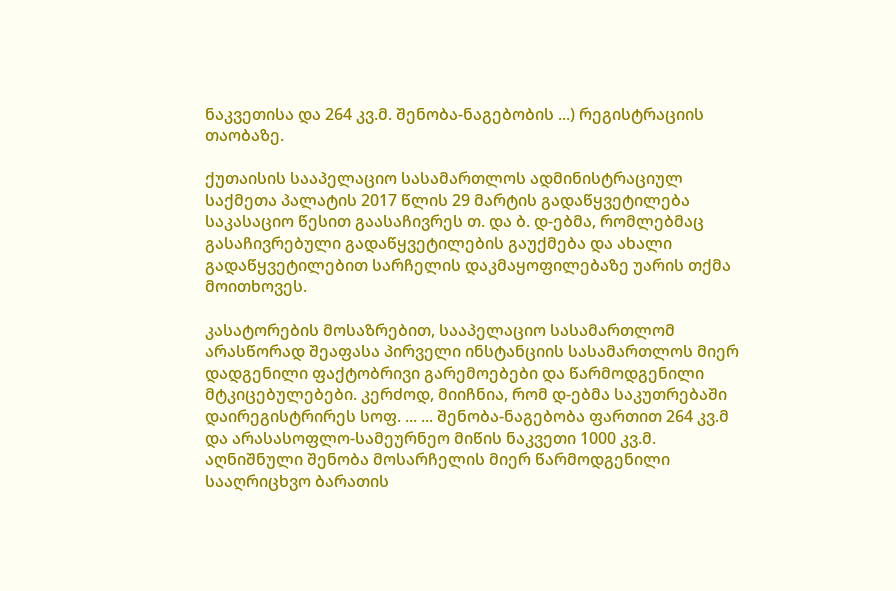ნაკვეთისა და 264 კვ.მ. შენობა-ნაგებობის ...) რეგისტრაციის თაობაზე.

ქუთაისის სააპელაციო სასამართლოს ადმინისტრაციულ საქმეთა პალატის 2017 წლის 29 მარტის გადაწყვეტილება საკასაციო წესით გაასაჩივრეს თ. და ბ. დ-ებმა, რომლებმაც გასაჩივრებული გადაწყვეტილების გაუქმება და ახალი გადაწყვეტილებით სარჩელის დაკმაყოფილებაზე უარის თქმა მოითხოვეს.

კასატორების მოსაზრებით, სააპელაციო სასამართლომ არასწორად შეაფასა პირველი ინსტანციის სასამართლოს მიერ დადგენილი ფაქტობრივი გარემოებები და წარმოდგენილი მტკიცებულებები. კერძოდ, მიიჩნია, რომ დ-ებმა საკუთრებაში დაირეგისტრირეს სოფ. ... ... შენობა-ნაგებობა ფართით 264 კვ.მ და არასასოფლო-სამეურნეო მიწის ნაკვეთი 1000 კვ.მ. აღნიშნული შენობა მოსარჩელის მიერ წარმოდგენილი სააღრიცხვო ბარათის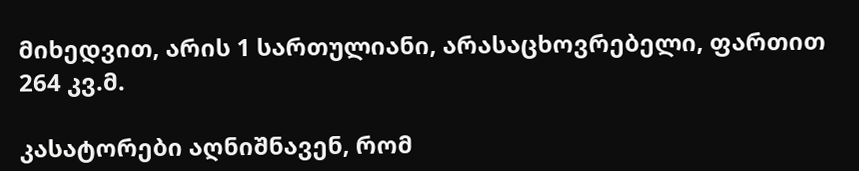მიხედვით, არის 1 სართულიანი, არასაცხოვრებელი, ფართით 264 კვ.მ.

კასატორები აღნიშნავენ, რომ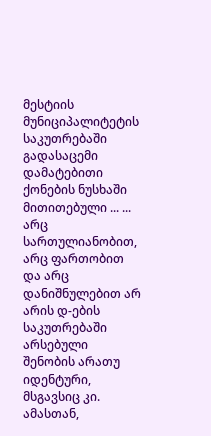მესტიის მუნიციპალიტეტის საკუთრებაში გადასაცემი დამატებითი ქონების ნუსხაში მითითებული ... ... არც სართულიანობით, არც ფართობით და არც დანიშნულებით არ არის დ-ების საკუთრებაში არსებული შენობის არათუ იდენტური, მსგავსიც კი. ამასთან,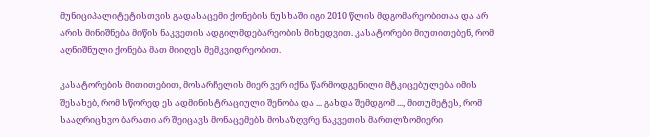მუნიციპალიტეტისთვის გადასაცემი ქონების ნუსხაში იგი 2010 წლის მდგომარეობითაა და არ არის მინიშნება მიწის ნაკვეთის ადგილმდებარეობის მიხედვით. კასატორები მიუთითებენ, რომ აღნიშნული ქონება მათ მიიღეს მემკვიდრეობით.

კასატორების მითითებით, მოსარჩელის მიერ ვერ იქნა წარმოდგენილი მტკიცებულება იმის შესახებ, რომ სწორედ ეს ადმინისტრაციული შენობა და ... გახდა შემდგომ ..., მითუმეტეს, რომ სააღრიცხვო ბარათი არ შეიცავს მონაცემებს მოსაზღვრე ნაკვეთის მართლზომიერი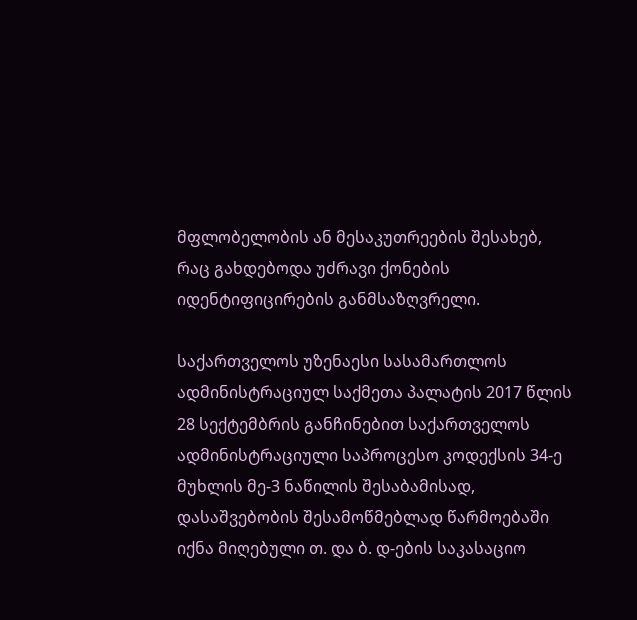მფლობელობის ან მესაკუთრეების შესახებ, რაც გახდებოდა უძრავი ქონების იდენტიფიცირების განმსაზღვრელი.

საქართველოს უზენაესი სასამართლოს ადმინისტრაციულ საქმეთა პალატის 2017 წლის 28 სექტემბრის განჩინებით საქართველოს ადმინისტრაციული საპროცესო კოდექსის 34-ე მუხლის მე-3 ნაწილის შესაბამისად, დასაშვებობის შესამოწმებლად წარმოებაში იქნა მიღებული თ. და ბ. დ-ების საკასაციო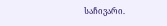საჩივარი.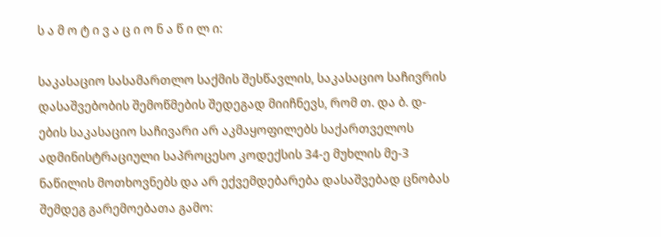ს ა მ ო ტ ი ვ ა ც ი ო ნ ა წ ი ლ ი:

საკასაციო სასამართლო საქმის შესწავლის, საკასაციო საჩივრის დასაშვებობის შემოწმების შედეგად მიიჩნევს, რომ თ. და ბ. დ-ების საკასაციო საჩივარი არ აკმაყოფილებს საქართველოს ადმინისტრაციული საპროცესო კოდექსის 34-ე მუხლის მე-3 ნაწილის მოთხოვნებს და არ ექვემდებარება დასაშვებად ცნობას შემდეგ გარემოებათა გამო: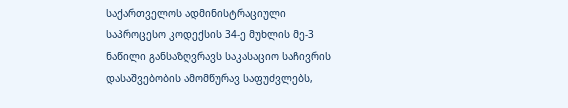საქართველოს ადმინისტრაციული საპროცესო კოდექსის 34-ე მუხლის მე-3 ნაწილი განსაზღვრავს საკასაციო საჩივრის დასაშვებობის ამომწურავ საფუძვლებს,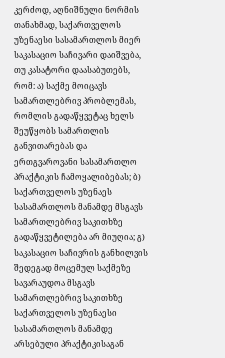კერძოდ, აღნიშნული ნორმის თანახმად, საქართველოს უზენაესი სასამართლოს მიერ საკასაციო საჩივარი დაიშვება, თუ კასატორი დაასაბუთებს, რომ: ა) საქმე მოიცავს სამართლებრივ პრობლემას, რომლის გადაწყვეტაც ხელს შეუწყობს სამართლის განვითარებას და ერთგვაროვანი სასამართლო პრაქტიკის ჩამოყალიბებას; ბ) საქართველოს უზენაეს სასამართლოს მანამდე მსგავს სამართლებრივ საკითხზე გადაწყვეტილება არ მიუღია; გ) საკასაციო საჩივრის განხილვის შედეგად მოცემულ საქმეზე სავარაუდოა მსგავს სამართლებრივ საკითხზე საქართველოს უზენაესი სასამართლოს მანამდე არსებული პრაქტიკისაგან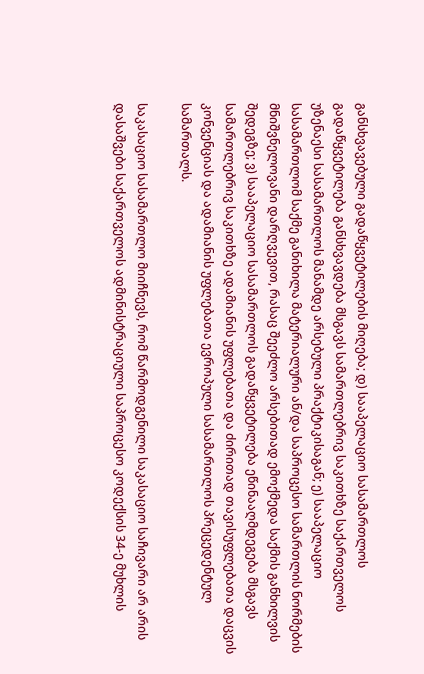განსხვავებული გადაწყვეტილების მიღება; დ) სააპელაციო სასამართლოს გადაწყვეტილება განსხვავდება მსგავს სამართლებრივ საკითხზე საქართველოს უზენაესი სასამართლოს მანამდე არსებული პრაქტიკისაგან; ე) სააპელაციო სასამართლომ საქმე განიხილა მატერიალური ან/და საპროცესო სამართლის ნორმების მნიშვნელოვანი დარღვევით, რასაც შეეძლო არსებითად ემოქმედა საქმის განხილვის შედეგზე; ვ) სააპელაციო სასამართლოს გადაწყვეტილება ეწინააღმდეგება მსგავს სამართლებრივ საკითხზე ადამიანის უფლებათა და ძირითად თავისუფლებათა დაცვის კონვენციას და ადამიანის უფლებათა ევროპული სასამართლოს პრეცედენტულ სამართალს.

საკასაციო სასამართლო მიიჩნევს, რომ წარმოდგენილი საკასაციო საჩივარი არ არის დასაშვები საქართველოს ადმინისტრაციული საპროცესო კოდექსის 34-ე მუხლის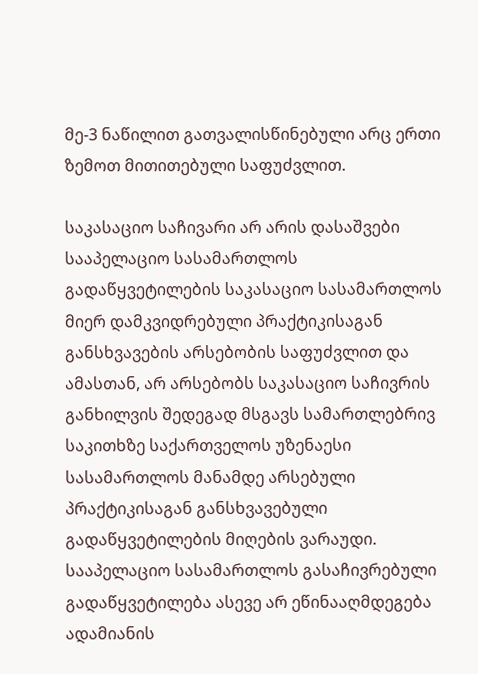მე-3 ნაწილით გათვალისწინებული არც ერთი ზემოთ მითითებული საფუძვლით.

საკასაციო საჩივარი არ არის დასაშვები სააპელაციო სასამართლოს გადაწყვეტილების საკასაციო სასამართლოს მიერ დამკვიდრებული პრაქტიკისაგან განსხვავების არსებობის საფუძვლით და ამასთან, არ არსებობს საკასაციო საჩივრის განხილვის შედეგად მსგავს სამართლებრივ საკითხზე საქართველოს უზენაესი სასამართლოს მანამდე არსებული პრაქტიკისაგან განსხვავებული გადაწყვეტილების მიღების ვარაუდი. სააპელაციო სასამართლოს გასაჩივრებული გადაწყვეტილება ასევე არ ეწინააღმდეგება ადამიანის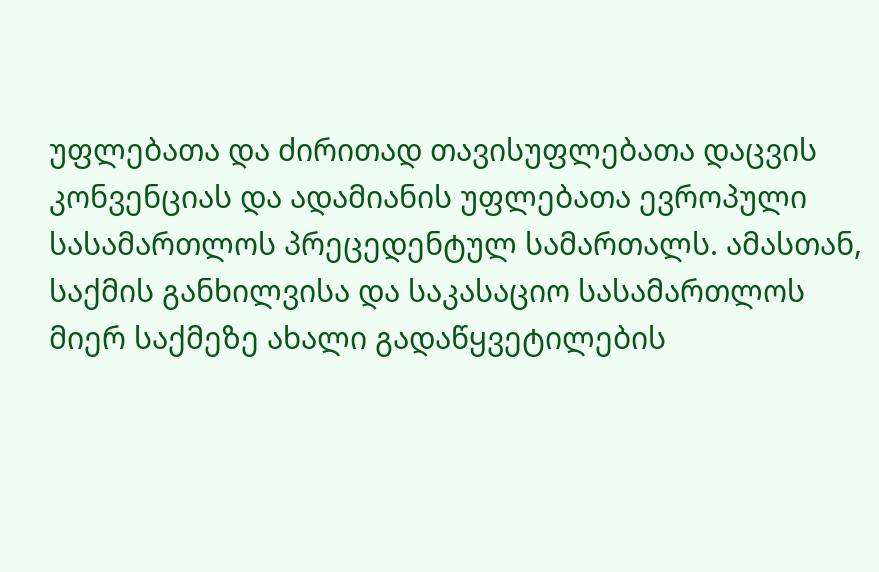უფლებათა და ძირითად თავისუფლებათა დაცვის კონვენციას და ადამიანის უფლებათა ევროპული სასამართლოს პრეცედენტულ სამართალს. ამასთან, საქმის განხილვისა და საკასაციო სასამართლოს მიერ საქმეზე ახალი გადაწყვეტილების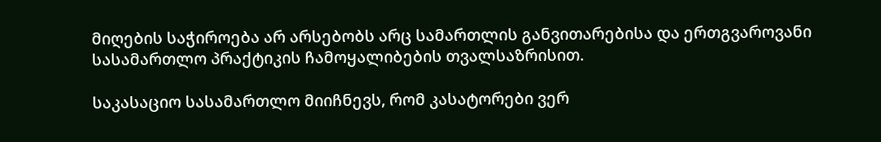მიღების საჭიროება არ არსებობს არც სამართლის განვითარებისა და ერთგვაროვანი სასამართლო პრაქტიკის ჩამოყალიბების თვალსაზრისით.

საკასაციო სასამართლო მიიჩნევს, რომ კასატორები ვერ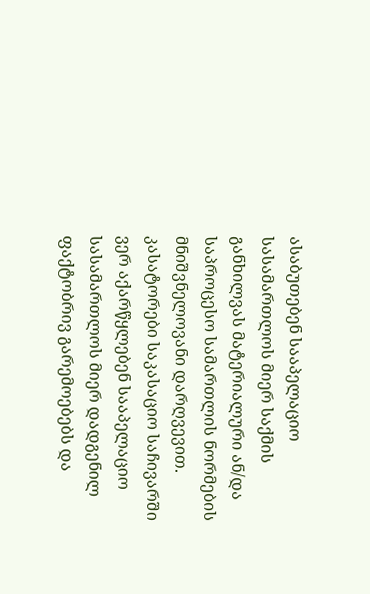ასაბუთებენ სააპელაციო სასამართლოს მიერ საქმის განხილვას მატერიალური ან/და საპროცესო სამართლის ნორმების მნიშვნელოვანი დარღვევით. კასატორები საკასაციო საჩივარში ვერ აქარწყლებენ სააპელაციო სასამართლოს მიერ დადგენილ ფაქტობრივ გარემოებებს და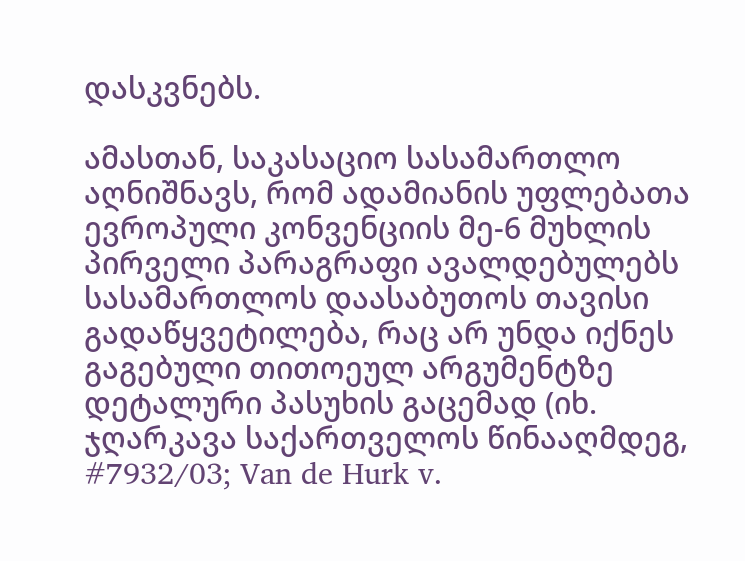დასკვნებს.

ამასთან, საკასაციო სასამართლო აღნიშნავს, რომ ადამიანის უფლებათა ევროპული კონვენციის მე-6 მუხლის პირველი პარაგრაფი ავალდებულებს სასამართლოს დაასაბუთოს თავისი გადაწყვეტილება, რაც არ უნდა იქნეს გაგებული თითოეულ არგუმენტზე დეტალური პასუხის გაცემად (იხ. ჯღარკავა საქართველოს წინააღმდეგ, #7932/03; Van de Hurk v.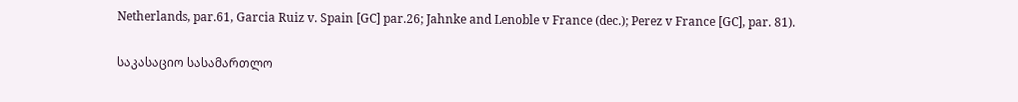Netherlands, par.61, Garcia Ruiz v. Spain [GC] par.26; Jahnke and Lenoble v France (dec.); Perez v France [GC], par. 81).

საკასაციო სასამართლო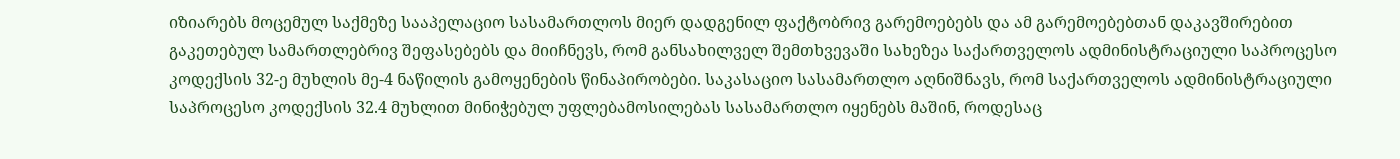იზიარებს მოცემულ საქმეზე სააპელაციო სასამართლოს მიერ დადგენილ ფაქტობრივ გარემოებებს და ამ გარემოებებთან დაკავშირებით გაკეთებულ სამართლებრივ შეფასებებს და მიიჩნევს, რომ განსახილველ შემთხვევაში სახეზეა საქართველოს ადმინისტრაციული საპროცესო კოდექსის 32-ე მუხლის მე-4 ნაწილის გამოყენების წინაპირობები. საკასაციო სასამართლო აღნიშნავს, რომ საქართველოს ადმინისტრაციული საპროცესო კოდექსის 32.4 მუხლით მინიჭებულ უფლებამოსილებას სასამართლო იყენებს მაშინ, როდესაც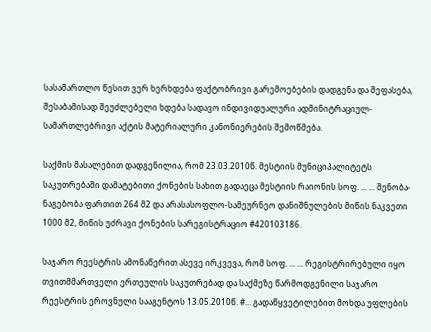სასამართლო წესით ვერ ხერხდება ფაქტობრივი გარემოებების დადგენა და შეფასება, შესაბამისად შეუძლებელი ხდება სადავო ინდივიდუალური ადმინიტრაციულ-სამართლებრივი აქტის მატერიალური კანონიერების შემოწმება.

საქმის მასალებით დადგენილია, რომ 23.03.2010წ. მესტიის მუნიციპალიტეტს საკუთრებაში დამატებითი ქონების სახით გადაეცა მესტიის რაიონის სოფ. ... ... შენობა-ნაგებობა ფართით 264 მ2 და არასასოფლო-სამეურნეო დანიშნულების მიწის ნაკვეთი 1000 მ2, მიწის უძრავი ქონების სარეგისტრაციო #420103186.

საჯარო რეესტრის ამონაწერით ასევე ირკვევა, რომ სოფ. ... ... რეგისტრირებული იყო თვითმმართველი ერთეულის საკუთრებად და საქმეზე წარმოდგენილი საჯარო რეესტრის ეროვნული სააგენტოს 13.05.2010წ. #... გადაწყვეტილებით მოხდა უფლების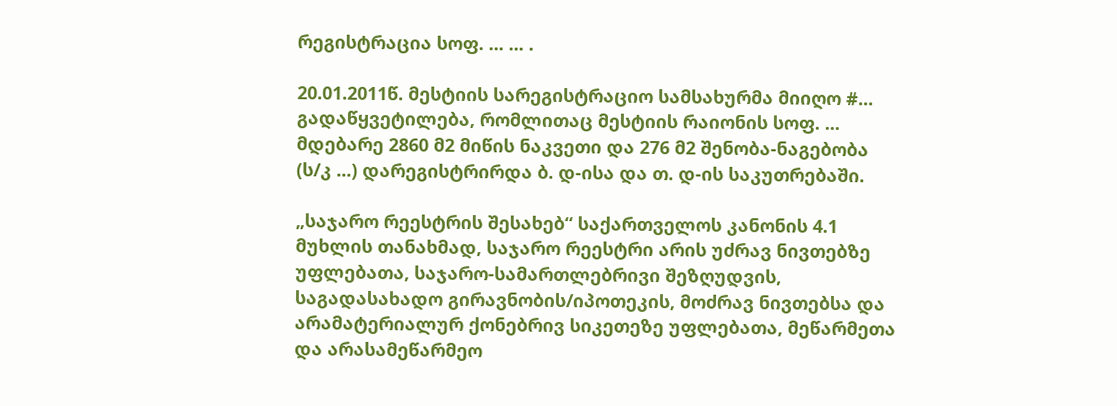რეგისტრაცია სოფ. ... ... .

20.01.2011წ. მესტიის სარეგისტრაციო სამსახურმა მიიღო #... გადაწყვეტილება, რომლითაც მესტიის რაიონის სოფ. ... მდებარე 2860 მ2 მიწის ნაკვეთი და 276 მ2 შენობა-ნაგებობა (ს/კ ...) დარეგისტრირდა ბ. დ-ისა და თ. დ-ის საკუთრებაში.

„საჯარო რეესტრის შესახებ“ საქართველოს კანონის 4.1 მუხლის თანახმად, საჯარო რეესტრი არის უძრავ ნივთებზე უფლებათა, საჯარო-სამართლებრივი შეზღუდვის, საგადასახადო გირავნობის/იპოთეკის, მოძრავ ნივთებსა და არამატერიალურ ქონებრივ სიკეთეზე უფლებათა, მეწარმეთა და არასამეწარმეო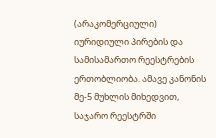(არაკომერციული) იურიდიული პირების და სამისამართო რეესტრების ერთობლიობა. ამავე კანონის მე-5 მუხლის მიხედვით, საჯარო რეესტრში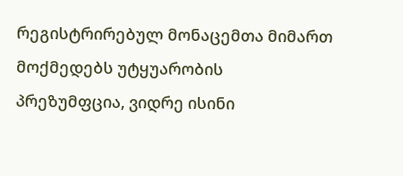რეგისტრირებულ მონაცემთა მიმართ მოქმედებს უტყუარობის პრეზუმფცია, ვიდრე ისინი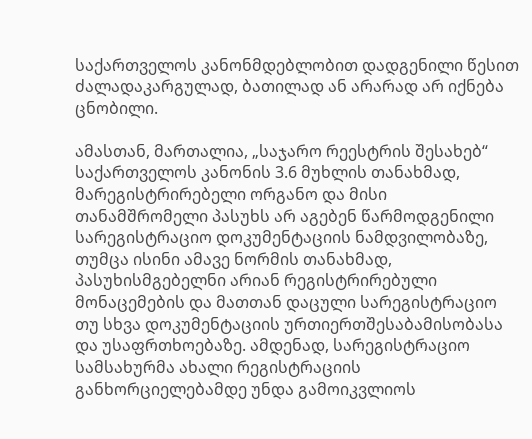საქართველოს კანონმდებლობით დადგენილი წესით ძალადაკარგულად, ბათილად ან არარად არ იქნება ცნობილი.

ამასთან, მართალია, „საჯარო რეესტრის შესახებ“ საქართველოს კანონის 3.6 მუხლის თანახმად, მარეგისტრირებელი ორგანო და მისი თანამშრომელი პასუხს არ აგებენ წარმოდგენილი სარეგისტრაციო დოკუმენტაციის ნამდვილობაზე, თუმცა ისინი ამავე ნორმის თანახმად, პასუხისმგებელნი არიან რეგისტრირებული მონაცემების და მათთან დაცული სარეგისტრაციო თუ სხვა დოკუმენტაციის ურთიერთშესაბამისობასა და უსაფრთხოებაზე. ამდენად, სარეგისტრაციო სამსახურმა ახალი რეგისტრაციის განხორციელებამდე უნდა გამოიკვლიოს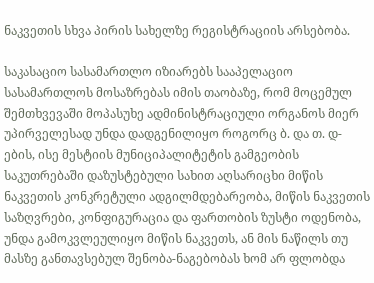ნაკვეთის სხვა პირის სახელზე რეგისტრაციის არსებობა.

საკასაციო სასამართლო იზიარებს სააპელაციო სასამართლოს მოსაზრებას იმის თაობაზე, რომ მოცემულ შემთხვევაში მოპასუხე ადმინისტრაციული ორგანოს მიერ უპირველესად უნდა დადგენილიყო როგორც ბ. და თ. დ-ების, ისე მესტიის მუნიციპალიტეტის გამგეობის საკუთრებაში დაზუსტებული სახით აღსარიცხი მიწის ნაკვეთის კონკრეტული ადგილმდებარეობა, მიწის ნაკვეთის საზღვრები, კონფიგურაცია და ფართობის ზუსტი ოდენობა, უნდა გამოკვლეულიყო მიწის ნაკვეთს, ან მის ნაწილს თუ მასზე განთავსებულ შენობა-ნაგებობას ხომ არ ფლობდა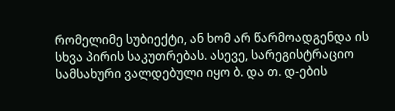რომელიმე სუბიექტი, ან ხომ არ წარმოადგენდა ის სხვა პირის საკუთრებას. ასევე, სარეგისტრაციო სამსახური ვალდებული იყო ბ. და თ. დ-ების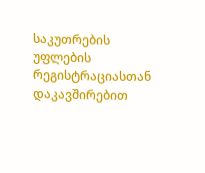საკუთრების უფლების რეგისტრაციასთან დაკავშირებით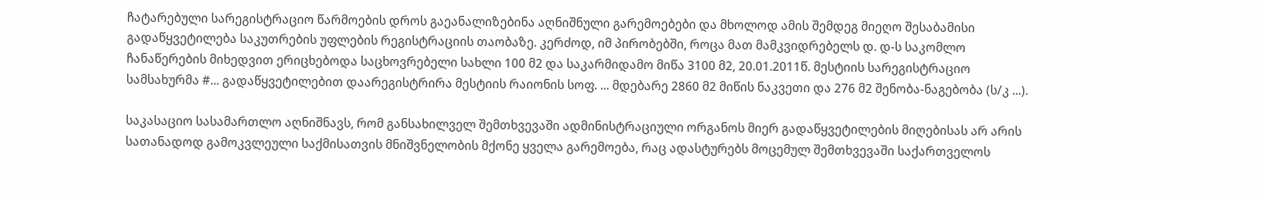ჩატარებული სარეგისტრაციო წარმოების დროს გაეანალიზებინა აღნიშნული გარემოებები და მხოლოდ ამის შემდეგ მიეღო შესაბამისი გადაწყვეტილება საკუთრების უფლების რეგისტრაციის თაობაზე. კერძოდ, იმ პირობებში, როცა მათ მამკვიდრებელს დ. დ-ს საკომლო ჩანაწერების მიხედვით ერიცხებოდა საცხოვრებელი სახლი 100 მ2 და საკარმიდამო მიწა 3100 მ2, 20.01.2011წ. მესტიის სარეგისტრაციო სამსახურმა #... გადაწყვეტილებით დაარეგისტრირა მესტიის რაიონის სოფ. ... მდებარე 2860 მ2 მიწის ნაკვეთი და 276 მ2 შენობა-ნაგებობა (ს/კ ...).

საკასაციო სასამართლო აღნიშნავს, რომ განსახილველ შემთხვევაში ადმინისტრაციული ორგანოს მიერ გადაწყვეტილების მიღებისას არ არის სათანადოდ გამოკვლეული საქმისათვის მნიშვნელობის მქონე ყველა გარემოება, რაც ადასტურებს მოცემულ შემთხვევაში საქართველოს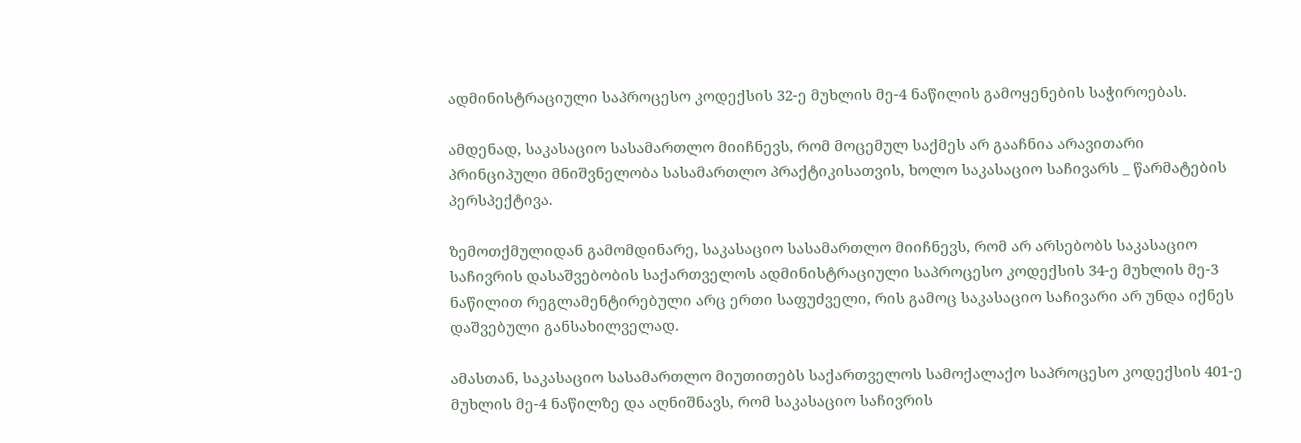ადმინისტრაციული საპროცესო კოდექსის 32-ე მუხლის მე-4 ნაწილის გამოყენების საჭიროებას.

ამდენად, საკასაციო სასამართლო მიიჩნევს, რომ მოცემულ საქმეს არ გააჩნია არავითარი პრინციპული მნიშვნელობა სასამართლო პრაქტიკისათვის, ხოლო საკასაციო საჩივარს _ წარმატების პერსპექტივა.

ზემოთქმულიდან გამომდინარე, საკასაციო სასამართლო მიიჩნევს, რომ არ არსებობს საკასაციო საჩივრის დასაშვებობის საქართველოს ადმინისტრაციული საპროცესო კოდექსის 34-ე მუხლის მე-3 ნაწილით რეგლამენტირებული არც ერთი საფუძველი, რის გამოც საკასაციო საჩივარი არ უნდა იქნეს დაშვებული განსახილველად.

ამასთან, საკასაციო სასამართლო მიუთითებს საქართველოს სამოქალაქო საპროცესო კოდექსის 401-ე მუხლის მე-4 ნაწილზე და აღნიშნავს, რომ საკასაციო საჩივრის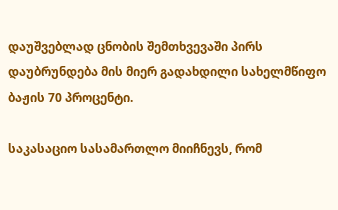დაუშვებლად ცნობის შემთხვევაში პირს დაუბრუნდება მის მიერ გადახდილი სახელმწიფო ბაჟის 70 პროცენტი.

საკასაციო სასამართლო მიიჩნევს, რომ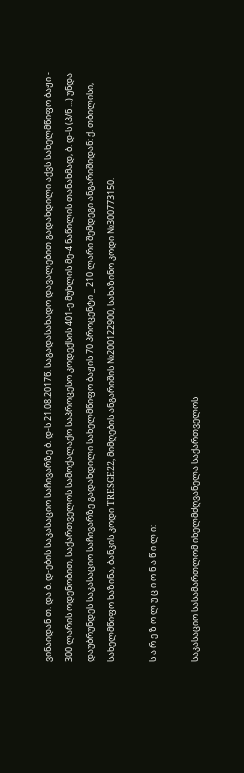ვინაიდან თ. და ბ. დ-ების საკასაციო საჩივარზე ბ. დ-ს 21.08.2017წ. საგადასახადო დავალებით გადახდილი აქვს სახელმწიფო ბაჟი - 300 ლარის ოდენობით, საქართველოს სამოქალაქო საპროცესო კოდექსის 401-ე მუხლის მე-4 ნაწილის თანახმად, ბ. დ-ს (პ/ნ ...) უნდა დაუბრუნდეს საკასაციო საჩივარზე გადახდილი სახელმწიფო ბაჟის 70 პროცენტი _ 210 ლარი შემდეგი ანგარიშიდან: ქ. თბილისი, სახელმწიფო ხაზინა, ბანკის კოდი TRESGE22, მიმღების ანგარიშის №200122900, სახაზინო კოდი №300773150.

ს ა რ ე ზ ო ლ უ ც ი ო ნ ა წ ი ლ ი:

საკასაციო სასამართლომ იხელმძღვანელა საქართველოს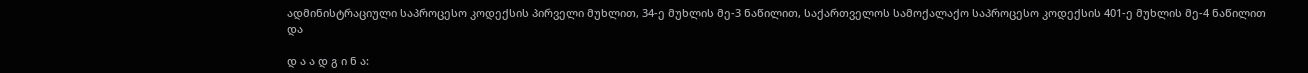ადმინისტრაციული საპროცესო კოდექსის პირველი მუხლით, 34-ე მუხლის მე-3 ნაწილით, საქართველოს სამოქალაქო საპროცესო კოდექსის 401-ე მუხლის მე-4 ნაწილით და

დ ა ა დ გ ი ნ ა: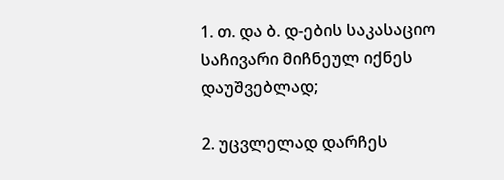1. თ. და ბ. დ-ების საკასაციო საჩივარი მიჩნეულ იქნეს დაუშვებლად;

2. უცვლელად დარჩეს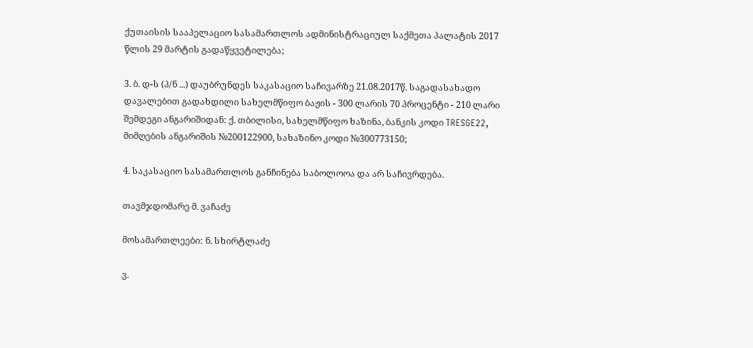ქუთაისის სააპელაციო სასამართლოს ადმინისტრაციულ საქმეთა პალატის 2017 წლის 29 მარტის გადაწყვეტილება;

3. ბ. დ-ს (პ/ნ ...) დაუბრუნდეს საკასაციო საჩივარზე 21.08.2017წ. საგადასახადო დავალებით გადახდილი სახელმწიფო ბაჟის - 300 ლარის 70 პროცენტი - 210 ლარი შემდეგი ანგარიშიდან: ქ. თბილისი, სახელმწიფო ხაზინა, ბანკის კოდი TRESGE22, მიმღების ანგარიშის №200122900, სახაზინო კოდი №300773150;

4. საკასაციო სასამართლოს განჩინება საბოლოოა და არ საჩივრდება.

თავმჯდომარე მ. ვაჩაძე

მოსამართლეები: ნ. სხირტლაძე

ვ.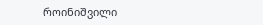როინიშვილი